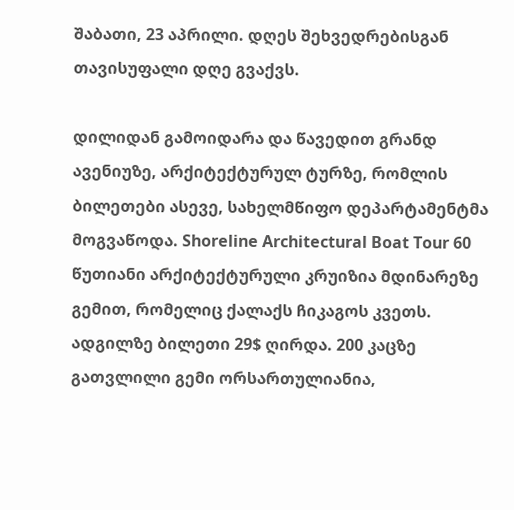შაბათი, 23 აპრილი. დღეს შეხვედრებისგან თავისუფალი დღე გვაქვს.

დილიდან გამოიდარა და წავედით გრანდ ავენიუზე, არქიტექტურულ ტურზე, რომლის ბილეთები ასევე, სახელმწიფო დეპარტამენტმა მოგვაწოდა. Shoreline Architectural Boat Tour 60 წუთიანი არქიტექტურული კრუიზია მდინარეზე გემით, რომელიც ქალაქს ჩიკაგოს კვეთს. ადგილზე ბილეთი 29$ ღირდა. 200 კაცზე გათვლილი გემი ორსართულიანია,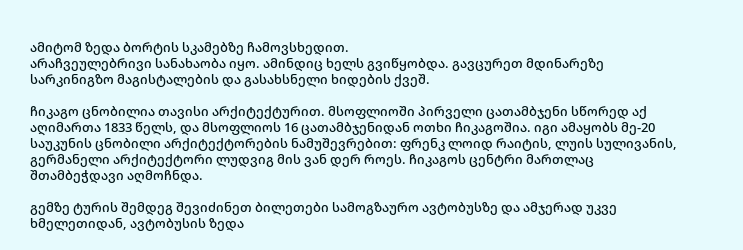ამიტომ ზედა ბორტის სკამებზე ჩამოვსხედით.
არაჩვეულებრივი სანახაობა იყო. ამინდიც ხელს გვიწყობდა. გავცურეთ მდინარეზე სარკინიგზო მაგისტალების და გასახსნელი ხიდების ქვეშ.

ჩიკაგო ცნობილია თავისი არქიტექტურით. მსოფლიოში პირველი ცათამბჯენი სწორედ აქ აღიმართა 1833 წელს, და მსოფლიოს 16 ცათამბჯენიდან ოთხი ჩიკაგოშია. იგი ამაყობს მე-20 საუკუნის ცნობილი არქიტექტორების ნამუშევრებით: ფრენკ ლოიდ რაიტის, ლუის სულივანის, გერმანელი არქიტექტორი ლუდვიგ მის ვან დერ როეს. ჩიკაგოს ცენტრი მართლაც შთამბეჭდავი აღმოჩნდა.

გემზე ტურის შემდეგ შევიძინეთ ბილეთები სამოგზაურო ავტობუსზე და ამჯერად უკვე ხმელეთიდან, ავტობუსის ზედა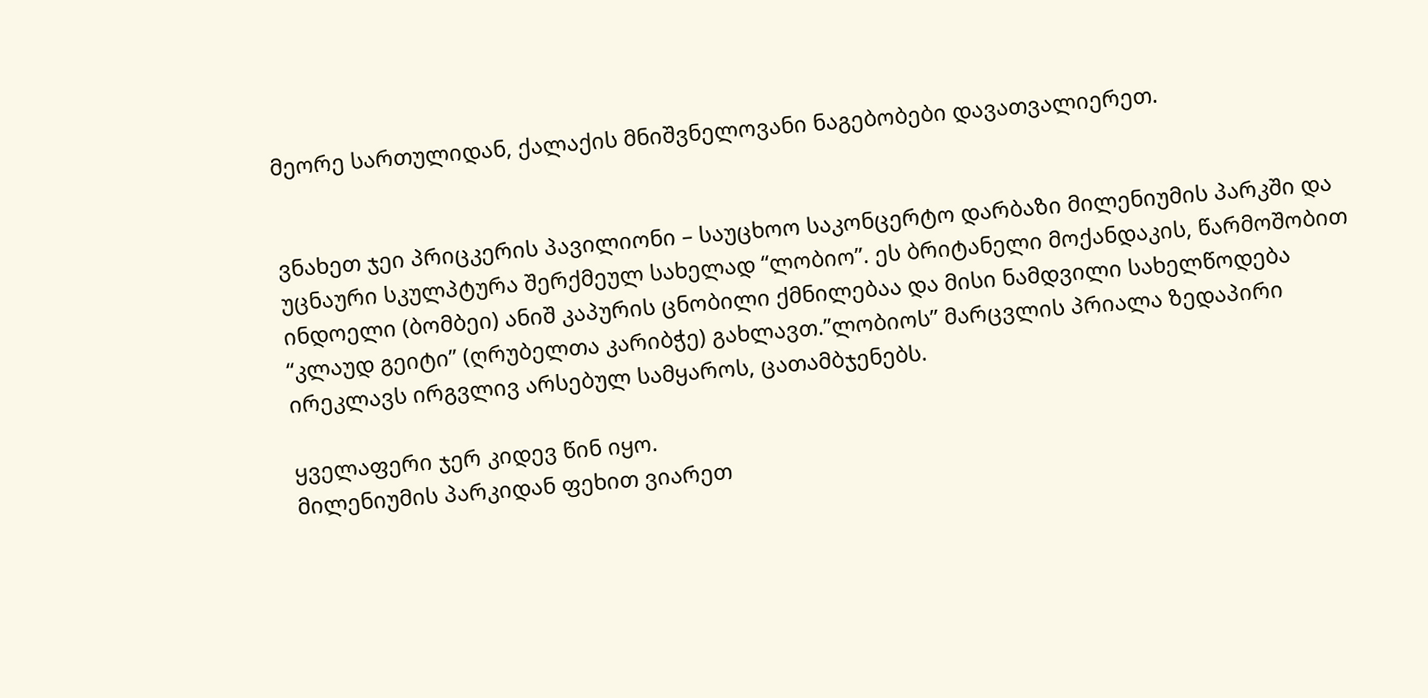მეორე სართულიდან, ქალაქის მნიშვნელოვანი ნაგებობები დავათვალიერეთ.


ვნახეთ ჯეი პრიცკერის პავილიონი – საუცხოო საკონცერტო დარბაზი მილენიუმის პარკში და უცნაური სკულპტურა შერქმეულ სახელად “ლობიო”. ეს ბრიტანელი მოქანდაკის, წარმოშობით ინდოელი (ბომბეი) ანიშ კაპურის ცნობილი ქმნილებაა და მისი ნამდვილი სახელწოდება “კლაუდ გეიტი” (ღრუბელთა კარიბჭე) გახლავთ.”ლობიოს” მარცვლის პრიალა ზედაპირი ირეკლავს ირგვლივ არსებულ სამყაროს, ცათამბჯენებს.

ყველაფერი ჯერ კიდევ წინ იყო.
მილენიუმის პარკიდან ფეხით ვიარეთ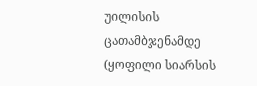უილისის ცათამბჯენამდე (ყოფილი სიარსის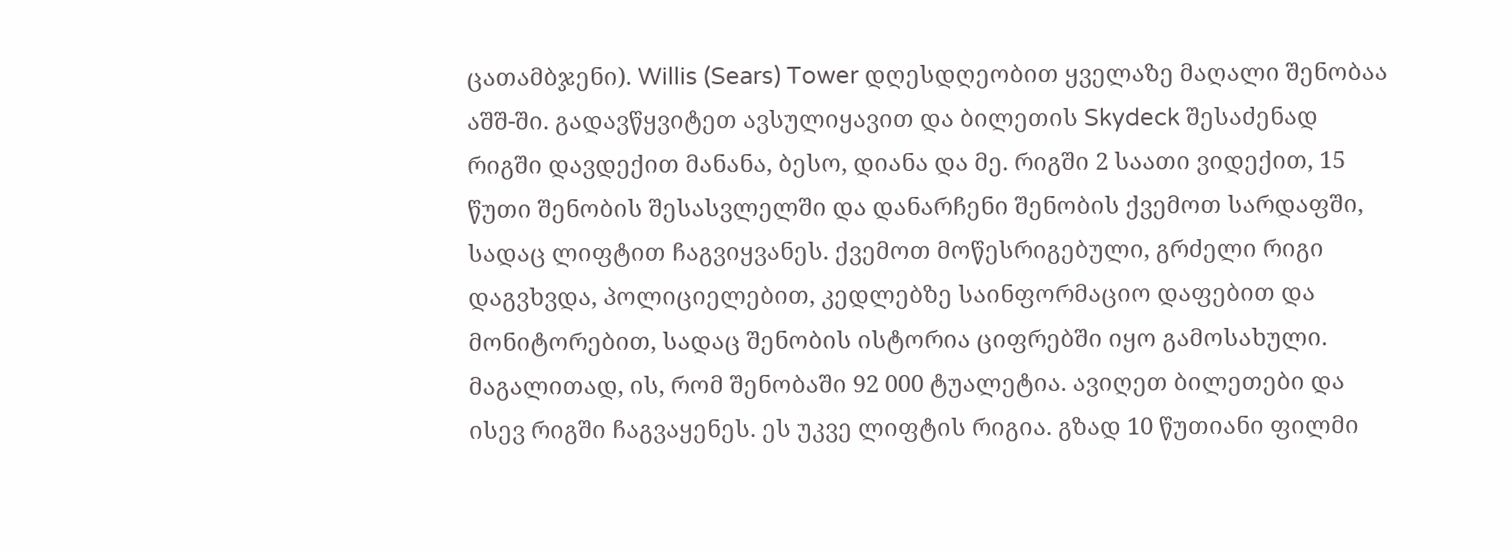ცათამბჯენი). Willis (Sears) Tower დღესდღეობით ყველაზე მაღალი შენობაა აშშ-ში. გადავწყვიტეთ ავსულიყავით და ბილეთის Skydeck შესაძენად რიგში დავდექით მანანა, ბესო, დიანა და მე. რიგში 2 საათი ვიდექით, 15 წუთი შენობის შესასვლელში და დანარჩენი შენობის ქვემოთ სარდაფში, სადაც ლიფტით ჩაგვიყვანეს. ქვემოთ მოწესრიგებული, გრძელი რიგი დაგვხვდა, პოლიციელებით, კედლებზე საინფორმაციო დაფებით და მონიტორებით, სადაც შენობის ისტორია ციფრებში იყო გამოსახული. მაგალითად, ის, რომ შენობაში 92 000 ტუალეტია. ავიღეთ ბილეთები და ისევ რიგში ჩაგვაყენეს. ეს უკვე ლიფტის რიგია. გზად 10 წუთიანი ფილმი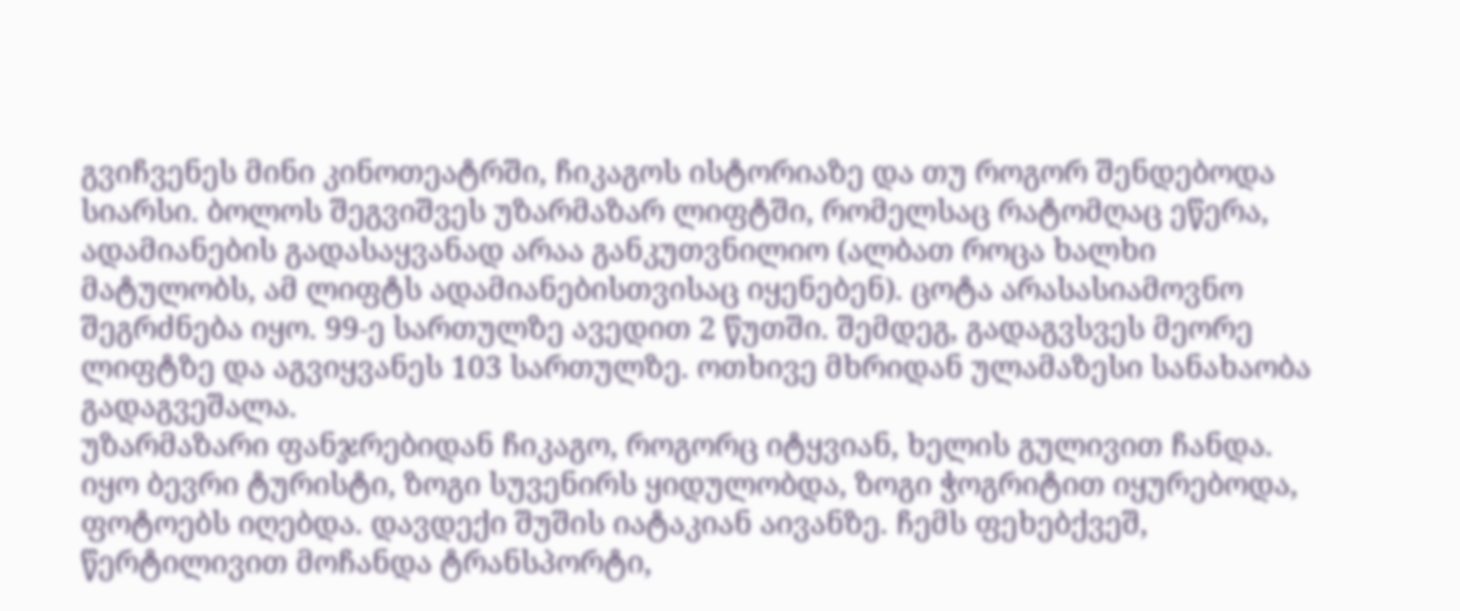გვიჩვენეს მინი კინოთეატრში, ჩიკაგოს ისტორიაზე და თუ როგორ შენდებოდა სიარსი. ბოლოს შეგვიშვეს უზარმაზარ ლიფტში, რომელსაც რატომღაც ეწერა, ადამიანების გადასაყვანად არაა განკუთვნილიო (ალბათ როცა ხალხი მატულობს, ამ ლიფტს ადამიანებისთვისაც იყენებენ). ცოტა არასასიამოვნო შეგრძნება იყო. 99-ე სართულზე ავედით 2 წუთში. შემდეგ, გადაგვსვეს მეორე ლიფტზე და აგვიყვანეს 103 სართულზე. ოთხივე მხრიდან ულამაზესი სანახაობა გადაგვეშალა.
უზარმაზარი ფანჯრებიდან ჩიკაგო, როგორც იტყვიან, ხელის გულივით ჩანდა. იყო ბევრი ტურისტი, ზოგი სუვენირს ყიდულობდა, ზოგი ჭოგრიტით იყურებოდა, ფოტოებს იღებდა. დავდექი შუშის იატაკიან აივანზე. ჩემს ფეხებქვეშ, წერტილივით მოჩანდა ტრანსპორტი,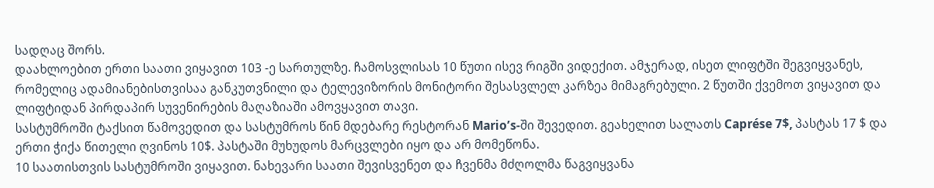სადღაც შორს.
დაახლოებით ერთი საათი ვიყავით 103 -ე სართულზე. ჩამოსვლისას 10 წუთი ისევ რიგში ვიდექით. ამჯერად, ისეთ ლიფტში შეგვიყვანეს, რომელიც ადამიანებისთვისაა განკუთვნილი და ტელევიზორის მონიტორი შესასვლელ კარზეა მიმაგრებული. 2 წუთში ქვემოთ ვიყავით და ლიფტიდან პირდაპირ სუვენირების მაღაზიაში ამოვყავით თავი.
სასტუმროში ტაქსით წამოვედით და სასტუმროს წინ მდებარე რესტორან Mario’s-ში შევედით. გეახელით სალათს Caprése 7$, პასტას 17 $ და ერთი ჭიქა წითელი ღვინოს 10$. პასტაში მუხუდოს მარცვლები იყო და არ მომეწონა.
10 საათისთვის სასტუმროში ვიყავით. ნახევარი საათი შევისვენეთ და ჩვენმა მძღოლმა წაგვიყვანა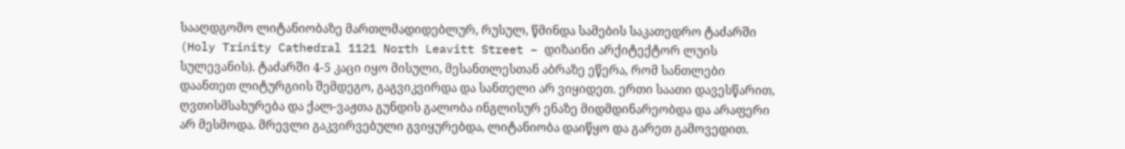სააღდგომო ლიტანიობაზე მართლმადიდებლურ, რუსულ, წმინდა სამების საკათედრო ტაძარში (Holy Trinity Cathedral 1121 North Leavitt Street – დიზაინი არქიტექტორ ლუის სულევანის). ტაძარში 4-5 კაცი იყო მისული, მესანთლესთან აბრაზე ეწერა, რომ სანთლები დაანთეთ ლიტურგიის შემდეგო, გაგვიკვირდა და სანთელი არ ვიყიდეთ. ერთი საათი დავესწარით, ღვთისმსახურება და ქალ-ვაჟთა გუნდის გალობა ინგლისურ ენაზე მიდმდინარეობდა და არაფერი არ მესმოდა. მრევლი გაკვირვებული გვიყურებდა, ლიტანიობა დაიწყო და გარეთ გამოვედით.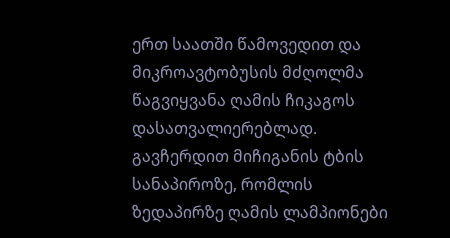ერთ საათში წამოვედით და მიკროავტობუსის მძღოლმა წაგვიყვანა ღამის ჩიკაგოს დასათვალიერებლად.
გავჩერდით მიჩიგანის ტბის სანაპიროზე, რომლის ზედაპირზე ღამის ლამპიონები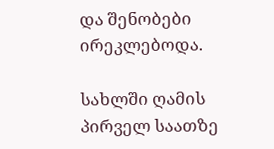და შენობები ირეკლებოდა.

სახლში ღამის პირველ საათზე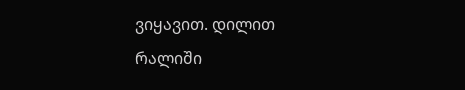ვიყავით. დილით რალიში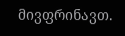მივფრინავთ.